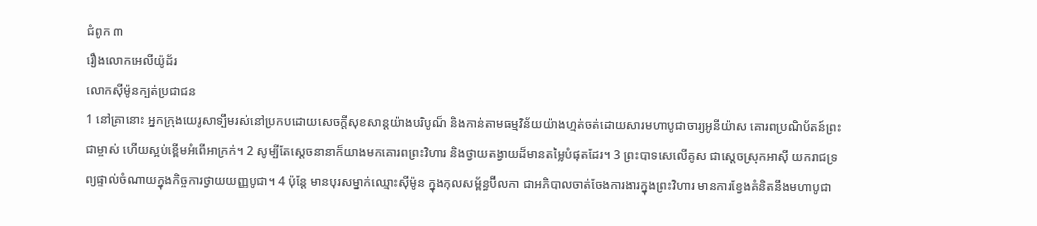ជំពូក ៣
រឿងលោកអេលីយ៉ូដ័រ
លោកស៊ីម៉ូនក្បត់ប្រជាជន
1 នៅគ្រានោះ អ្នកក្រុងយេរូសាទ្បឹមរស់នៅប្រកបដោយសេចក្តីសុខសាន្តយ៉ាងបរិបូណ៏ និងកាន់តាមធម្មវិន័យយ៉ាងហ្មត់ចត់ដោយសារមហាបូជាចារ្យអូនីយ៉ាស គោរពប្រណិប័តន៍ព្រះជាម្ចាស់ ហើយស្អប់ខ្ពើមអំពើអាក្រក់។ 2 សូម្បីតែស្តេចនានាក៏យាងមកគោរពព្រះវិហារ និងថ្វាយតង្វាយដ៏មានតម្លៃបំផុតដែរ។ 3 ព្រះបាទសេលើគូស ជាស្តេចស្រុកអាស៊ី យករាជទ្រព្យផ្ទាល់ចំណាយក្នុងកិច្ចការថ្វាយយញ្ញបូជា។ 4 ប៉ុន្តែ មានបុរសម្នាក់ឈ្មោះស៊ីម៉ូន ក្នុងកុលសម្ព័ន្ធប៊ីលកា ជាអភិបាលចាត់ចែងការងារក្នុងព្រះវិហារ មានការខ្វែងគំនិតនឹងមហាបូជា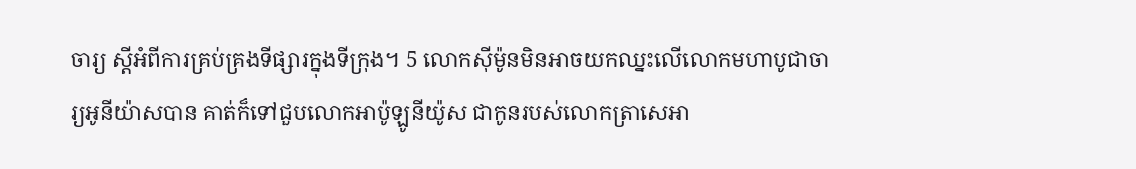ចារ្យ ស្តីអំពីការគ្រប់គ្រងទីផ្សារក្នុងទីក្រុង។ 5 លោកស៊ីម៉ូនមិនអាចយកឈ្នះលើលោកមហាបូជាចារ្យអូនីយ៉ាសបាន គាត់ក៏ទៅជួបលោកអាប៉ូឡូនីយ៉ូស ជាកូនរបស់លោកត្រាសេអា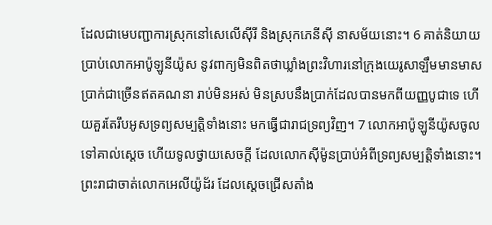ដែលជាមេបញ្ជាការស្រុកនៅសេលើស៊ីរី និងស្រុកភេនីស៊ី នាសម័យនោះ។ 6 គាត់និយាយប្រាប់លោកអាប៉ូឡូនីយ៉ូស នូវពាក្យមិនពិតថាឃ្លាំងព្រះវិហារនៅក្រុងយេរូសាឡឹមមានមាសប្រាក់ជាច្រើនឥតគណនា រាប់មិនអស់ មិនស្របនឹងប្រាក់ដែលបានមកពីយញ្ញបូជាទេ ហើយគួរតែរឹបអូសទ្រព្យសម្បត្តិទាំងនោះ មកធ្វើជារាជទ្រព្យវិញ។ 7 លោកអាប៉ូឡូនីយ៉ូសចូលទៅគាល់ស្ដេច ហើយទូលថ្វាយសេចក្ដី ដែលលោកស៊ីម៉ូនប្រាប់អំពីទ្រព្យសម្បត្តិទាំងនោះ។ ព្រះរាជាចាត់លោកអេលីយ៉ូដ័រ ដែលស្ដេចជ្រើសតាំង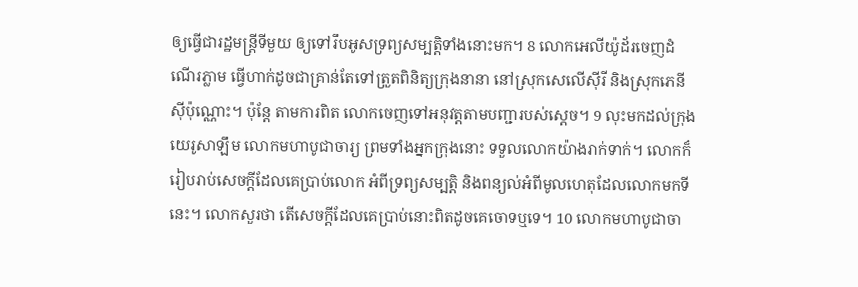ឲ្យធ្វើជារដ្ឋមន្ត្រីទីមួយ ឲ្យទៅរឹបអូសទ្រព្យសម្បត្តិទាំងនោះមក។ 8 លោកអេលីយ៉ូដ័រចេញដំណើរភ្លាម ធ្វើហាក់ដូចជាគ្រាន់តែទៅត្រួតពិនិត្យក្រុងនានា នៅស្រុកសេលើស៊ីរី និងស្រុកភេនីស៊ីប៉ុណ្ណោះ។ ប៉ុន្តែ តាមការពិត លោកចេញទៅអនុវត្តតាមបញ្ជារបស់ស្ដេច។ 9 លុះមកដល់ក្រុងយេរូសាឡឹម លោកមហាបូជាចារ្យ ព្រមទាំងអ្នកក្រុងនោះ ទទួលលោកយ៉ាងរាក់ទាក់។ លោកក៏រៀបរាប់សេចក្ដីដែលគេប្រាប់លោក អំពីទ្រព្យសម្បត្តិ និងពន្យល់អំពីមូលហេតុដែលលោកមកទីនេះ។ លោកសួរថា តើសេចក្ដីដែលគេប្រាប់នោះពិតដូចគេចោទឬទេ។ 10 លោកមហាបូជាចា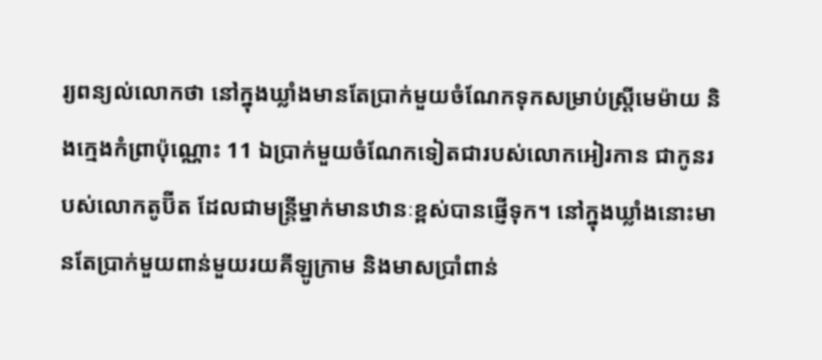រ្យពន្យល់លោកថា នៅក្នុងឃ្លាំងមានតែប្រាក់មួយចំណែកទុកសម្រាប់ស្ត្រីមេម៉ាយ និងក្មេងកំព្រាប៉ុណ្ណោះ 11 ឯប្រាក់មួយចំណែកទៀតជារបស់លោកអៀរកាន ជាកូនរបស់លោកតូប៊ីត ដែលជាមន្ត្រីម្នាក់មានឋានៈខ្ពស់បានផ្ញើទុក។ នៅក្នុងឃ្លាំងនោះមានតែប្រាក់មួយពាន់មួយរយគីឡូក្រាម និងមាសប្រាំពាន់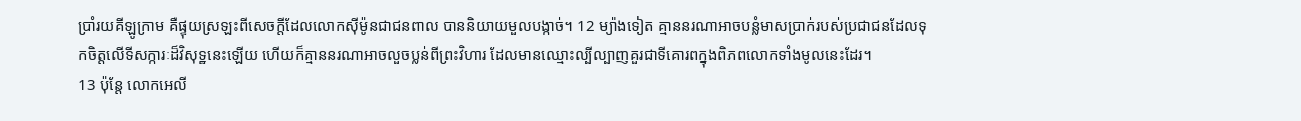ប្រាំរយគីឡូក្រាម គឺផ្ទុយស្រឡះពីសេចក្ដីដែលលោកស៊ីម៉ូនជាជនពាល បាននិយាយមួលបង្កាច់។ 12 ម្យ៉ាងទៀត គ្មាននរណាអាចបន្លំមាសប្រាក់របស់ប្រជាជនដែលទុកចិត្តលើទីសក្ការៈដ៏វិសុទ្ឋនេះឡើយ ហើយក៏គ្មាននរណាអាចលួចប្លន់ពីព្រះវិហារ ដែលមានឈ្មោះល្បីល្បាញគួរជាទីគោរពក្នុងពិភពលោកទាំងមូលនេះដែរ។
13 ប៉ុន្តែ លោកអេលី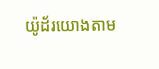យ៉ូដ័រយោងតាម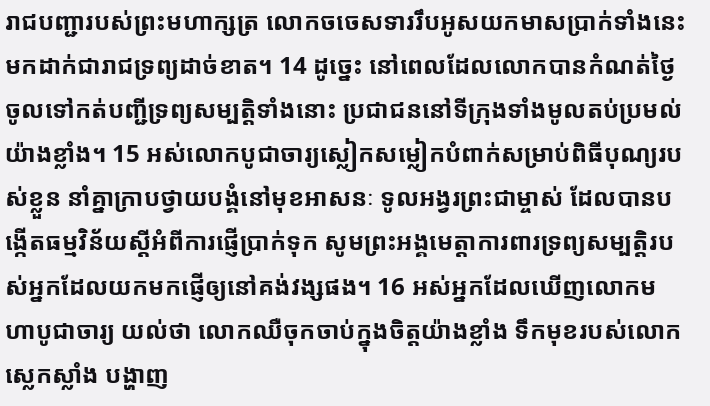រាជបញ្ជារបស់ព្រះមហាក្សត្រ លោកចចេសទាររឹបអូសយកមាសប្រាក់ទាំងនេះ មកដាក់ជារាជទ្រព្យដាច់ខាត។ 14 ដូច្នេះ នៅពេលដែលលោកបានកំណត់ថ្ងៃ ចូលទៅកត់បញ្ជីទ្រព្យសម្បត្តិទាំងនោះ ប្រជាជននៅទីក្រុងទាំងមូលតប់ប្រមល់យ៉ាងខ្លាំង។ 15 អស់លោកបូជាចារ្យស្លៀកសម្លៀកបំពាក់សម្រាប់ពិធីបុណ្យរបស់ខ្លួន នាំគ្នាក្រាបថ្វាយបង្គំនៅមុខអាសនៈ ទូលអង្វរព្រះជាម្ចាស់ ដែលបានបង្កើតធម្មវិន័យស្ដីអំពីការផ្ញើប្រាក់ទុក សូមព្រះអង្គមេត្តាការពារទ្រព្យសម្បត្តិរបស់អ្នកដែលយកមកផ្ញើឲ្យនៅគង់វង្សផង។ 16 អស់អ្នកដែលឃើញលោកមហាបូជាចារ្យ យល់ថា លោកឈឺចុកចាប់ក្នុងចិត្តយ៉ាងខ្លាំង ទឹកមុខរបស់លោកស្លេកស្លាំង បង្ហាញ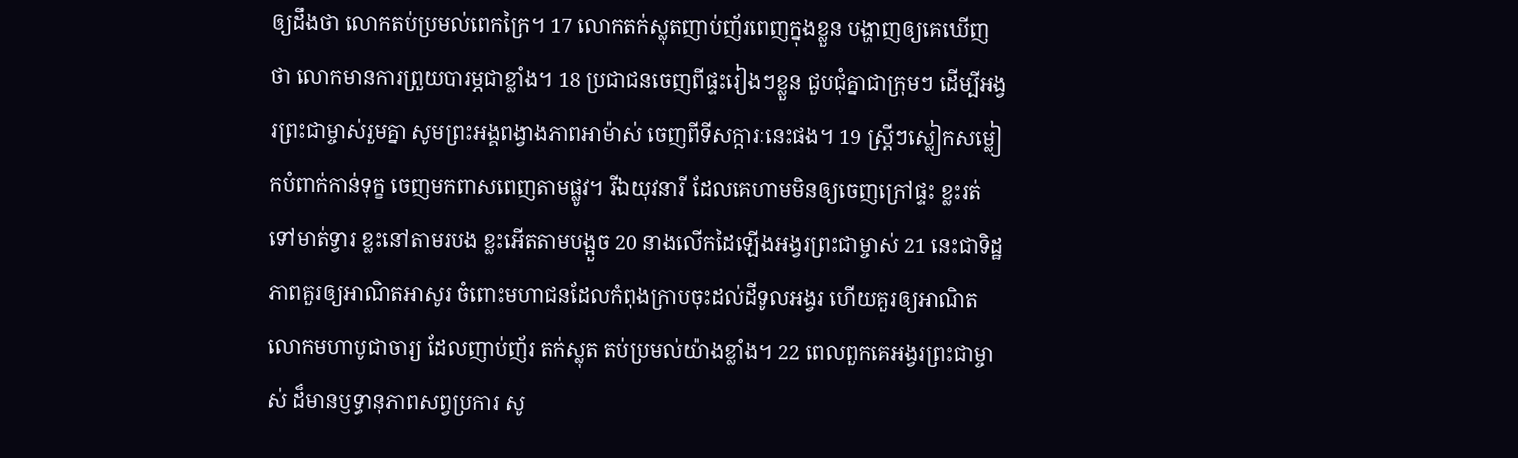ឲ្យដឹងថា លោកតប់ប្រមល់ពេកក្រៃ។ 17 លោកតក់ស្លុតញាប់ញ័រពេញក្នុងខ្លួន បង្ហាញឲ្យគេឃើញថា លោកមានការព្រួយបារម្ភជាខ្លាំង។ 18 ប្រជាជនចេញពីផ្ទះរៀងៗខ្លួន ជួបជុំគ្នាជាក្រុមៗ ដើម្បីអង្វរព្រះជាម្ចាស់រួមគ្នា សូមព្រះអង្គពង្វាងភាពអាម៉ាស់ ចេញពីទីសក្ការៈនេះផង។ 19 ស្ត្រីៗស្លៀកសម្លៀកបំពាក់កាន់ទុក្ខ ចេញមកពាសពេញតាមផ្លូវ។ រីឯយុវនារី ដែលគេហាមមិនឲ្យចេញក្រៅផ្ទះ ខ្លះរត់ទៅមាត់ទ្វារ ខ្លះនៅតាមរបង ខ្លះអើតតាមបង្អួច 20 នាងលើកដៃឡើងអង្វរព្រះជាម្ចាស់ 21 នេះជាទិដ្ឋភាពគួរឲ្យអាណិតអាសូរ ចំពោះមហាជនដែលកំពុងក្រាបចុះដល់ដីទូលអង្វរ ហើយគួរឲ្យអាណិតលោកមហាបូជាចារ្យ ដែលញាប់ញ័រ តក់ស្លុត តប់ប្រមល់យ៉ាងខ្លាំង។ 22 ពេលពួកគេអង្វរព្រះជាម្ចាស់ ដ៏មានឫទ្ធានុភាពសព្វប្រការ សូ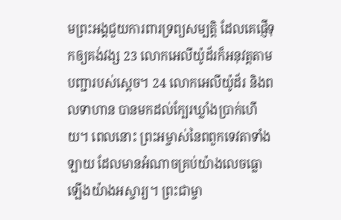មព្រះអង្គជួយការពារទ្រព្យសម្បត្តិ ដែលគេផ្ញើទុកឲ្យគង់វង្ស 23 លោកអេលីយ៉ូដ័រក៏អនុវត្តតាមបញ្ជារបស់ស្ដេច។ 24 លោកអេលីយ៉ូដ័រ និងពលទាហាន បានមកដល់ក្បែរឃ្លាំងប្រាក់ហើយ។ ពេលនោះ ព្រះអម្ចាស់នៃពពួកទេវតាទាំងឡាយ ដែលមានអំណាចគ្រប់យ៉ាងលេចធ្លោឡើងយ៉ាងអស្ចារ្យ។ ព្រះជាម្ចា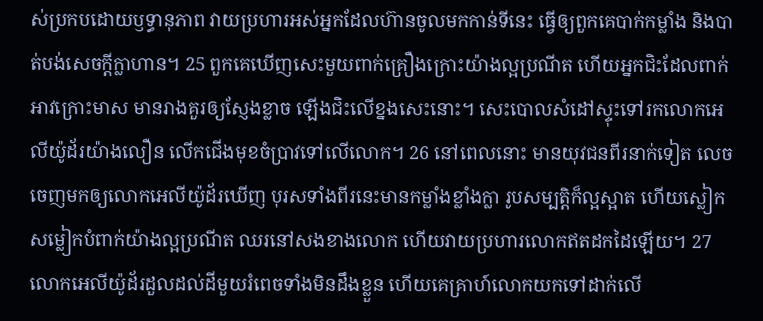ស់ប្រកបដោយឫទ្ធានុភាព វាយប្រហារអស់អ្នកដែលហ៊ានចូលមកកាន់ទីនេះ ធ្វើឲ្យពួកគេបាក់កម្លាំង និងបាត់បង់សេចក្ដីក្លាហាន។ 25 ពួកគេឃើញសេះមួយពាក់គ្រឿងក្រោះយ៉ាងល្អប្រណីត ហើយអ្នកជិះដែលពាក់អាវក្រោះមាស មានរាងគួរឲ្យស្ញែងខ្លាច ឡើងជិះលើខ្នងសេះនោះ។ សេះបោលសំដៅស្ទុះទៅរកលោកអេលីយ៉ូដ័រយ៉ាងលឿន លើកជើងមុខចំប្រាវទៅលើលោក។ 26 នៅពេលនោះ មានយុវជនពីរនាក់ទៀត លេចចេញមកឲ្យលោកអេលីយ៉ូដ័រឃើញ បុរសទាំងពីរនេះមានកម្លាំងខ្លាំងក្លា រូបសម្បត្តិក៏ល្អស្អាត ហើយស្លៀកសម្លៀកបំពាក់យ៉ាងល្អប្រណីត ឈរនៅសងខាងលោក ហើយវាយប្រហារលោកឥតដកដៃឡើយ។ 27 លោកអេលីយ៉ូដ័រដួលដល់ដីមួយរំពេចទាំងមិនដឹងខ្លួន ហើយគេគ្រាហ៍លោកយកទៅដាក់លើ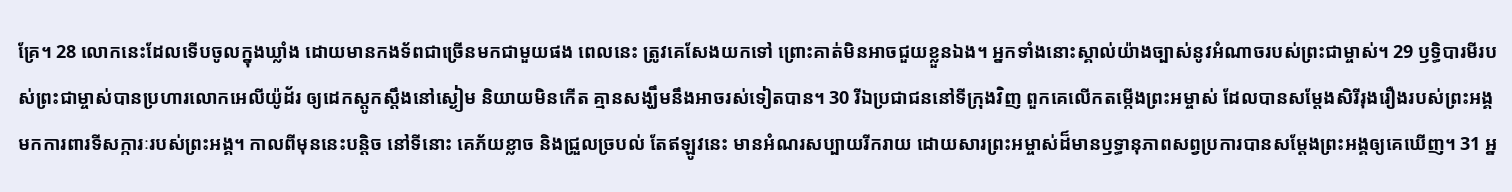គ្រែ។ 28 លោកនេះដែលទើបចូលក្នុងឃ្លាំង ដោយមានកងទ័ពជាច្រើនមកជាមួយផង ពេលនេះ ត្រូវគេសែងយកទៅ ព្រោះគាត់មិនអាចជួយខ្លួនឯង។ អ្នកទាំងនោះស្គាល់យ៉ាងច្បាស់នូវអំណាចរបស់ព្រះជាម្ចាស់។ 29 ឫទ្ធិបារមីរបស់ព្រះជាម្ចាស់បានប្រហារលោកអេលីយ៉ូដ័រ ឲ្យដេកស្ដូកស្ដឹងនៅស្ងៀម និយាយមិនកើត គ្មានសង្ឃឹមនឹងអាចរស់ទៀតបាន។ 30 រីឯប្រជាជននៅទីក្រុងវិញ ពួកគេលើកតម្កើងព្រះអម្ចាស់ ដែលបានសម្ដែងសិរីរុងរឿងរបស់ព្រះអង្គ មកការពារទីសក្ការៈរបស់ព្រះអង្គ។ កាលពីមុននេះបន្តិច នៅទីនោះ គេភ័យខ្លាច និងជ្រួលច្របល់ តែឥឡូវនេះ មានអំណរសប្បាយរីករាយ ដោយសារព្រះអម្ចាស់ដ៏មានឫទ្ធានុភាពសព្វប្រការបានសម្ដែងព្រះអង្គឲ្យគេឃើញ។ 31 អ្ន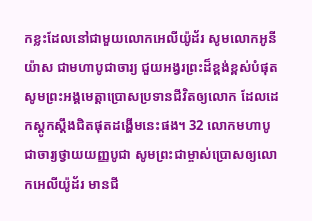កខ្លះដែលនៅជាមួយលោកអេលីយ៉ូដ័រ សូមលោកអូនីយ៉ាស ជាមហាបូជាចារ្យ ជួយអង្វរព្រះដ៏ខ្ពង់ខ្ពស់បំផុត សូមព្រះអង្គមេត្តាប្រោសប្រទានជីវិតឲ្យលោក ដែលដេកស្ដូកស្ដឹងជិតផុតដង្ហើមនេះផង។ 32 លោកមហាបូជាចារ្យថ្វាយយញ្ញបូជា សូមព្រះជាម្ចាស់ប្រោសឲ្យលោកអេលីយ៉ូដ័រ មានជី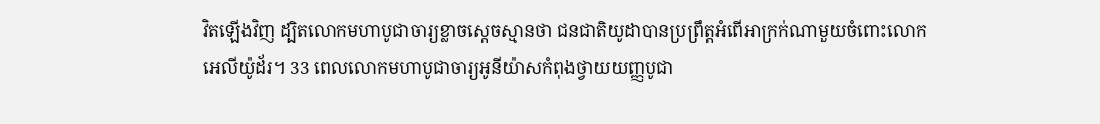វិតឡើងវិញ ដ្បិតលោកមហាបូជាចារ្យខ្លាចស្ដេចស្មានថា ជនជាតិយូដាបានប្រព្រឹត្តអំពើអាក្រក់ណាមួយចំពោះលោកអេលីយ៉ូដ័រ។ 33 ពេលលោកមហាបូជាចារ្យអូនីយ៉ាសកំពុងថ្វាយយញ្ញបូជា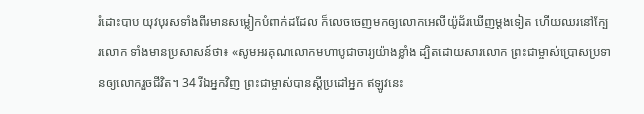រំដោះបាប យុវបុរសទាំងពីរមានសម្លៀកបំពាក់ដដែល ក៏លេចចេញមកឲ្យលោកអេលីយ៉ូដ័រឃើញម្ដងទៀត ហើយឈរនៅក្បែរលោក ទាំងមានប្រសាសន៍ថា៖ «សូមអរគុណលោកមហាបូជាចារ្យយ៉ាងខ្លាំង ដ្បិតដោយសារលោក ព្រះជាម្ចាស់ប្រោសប្រទានឲ្យលោករួចជីវិត។ 34 រីឯអ្នកវិញ ព្រះជាម្ចាស់បានស្ដីប្រដៅអ្នក ឥឡូវនេះ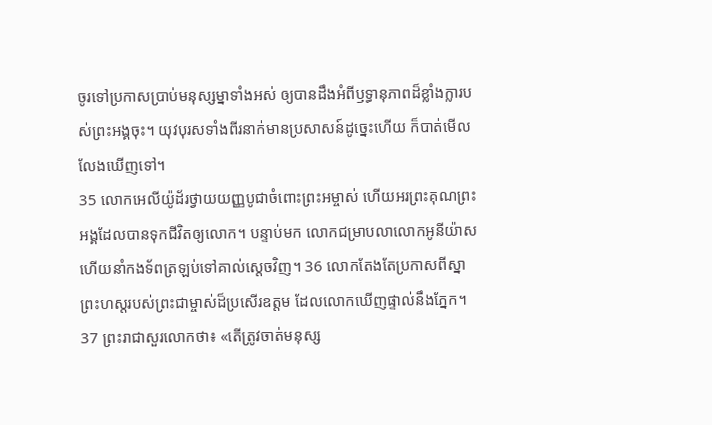ចូរទៅប្រកាសប្រាប់មនុស្សម្នាទាំងអស់ ឲ្យបានដឹងអំពីឫទ្ធានុភាពដ៏ខ្លាំងក្លារបស់ព្រះអង្គចុះ។ យុវបុរសទាំងពីរនាក់មានប្រសាសន៍ដូច្នេះហើយ ក៏បាត់មើលលែងឃើញទៅ។
35 លោកអេលីយ៉ូដ័រថ្វាយយញ្ញបូជាចំពោះព្រះអម្ចាស់ ហើយអរព្រះគុណព្រះអង្គដែលបានទុកជីវិតឲ្យលោក។ បន្ទាប់មក លោកជម្រាបលាលោកអូនីយ៉ាស ហើយនាំកងទ័ពត្រឡប់ទៅគាល់ស្តេចវិញ។ 36 លោកតែងតែប្រកាសពីស្នាព្រះហស្តរបស់ព្រះជាម្ចាស់ដ៏ប្រសើរឧត្តម ដែលលោកឃើញផ្ទាល់នឹងភ្នែក។ 37 ព្រះរាជាសួរលោកថា៖ «តើត្រូវចាត់មនុស្ស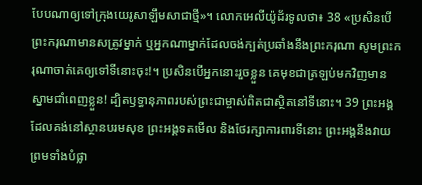បែបណាឲ្យទៅក្រុងយេរូសាឡឹមសាជាថ្មី»។ លោកអេលីយ៉ូដ័រទូលថា៖ 38 «ប្រសិនបើព្រះករុណាមានសត្រូវម្នាក់ ឬអ្នកណាម្នាក់ដែលចង់ក្បត់ប្រឆាំងនឹងព្រះករុណា សូមព្រះករុណាចាត់គេឲ្យទៅទីនោះចុះ!។ ប្រសិនបើអ្នកនោះរួចខ្លួន គេមុខជាត្រឡប់មកវិញមានស្នាមជាំពេញខ្លួន! ដ្បិតឫទ្ធានុភាពរបស់ព្រះជាម្ចាស់ពិតជាស្ថិតនៅទីនោះ។ 39 ព្រះអង្គដែលគង់នៅស្ថានបរមសុខ ព្រះអង្គទតមើល និងថែរក្សាការពារទីនោះ ព្រះអង្គនឹងវាយព្រមទាំងបំផ្លា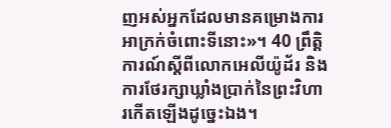ញអស់អ្នកដែលមានគម្រោងការអាក្រក់ចំពោះទីនោះ»។ 40 ព្រឹត្តិការណ៍ស្តីពីលោកអេលីយ៉ូដ័រ និងការថែរក្សាឃ្លាំងប្រាក់នៃព្រះវិហារកើតឡើងដូច្នេះឯង។